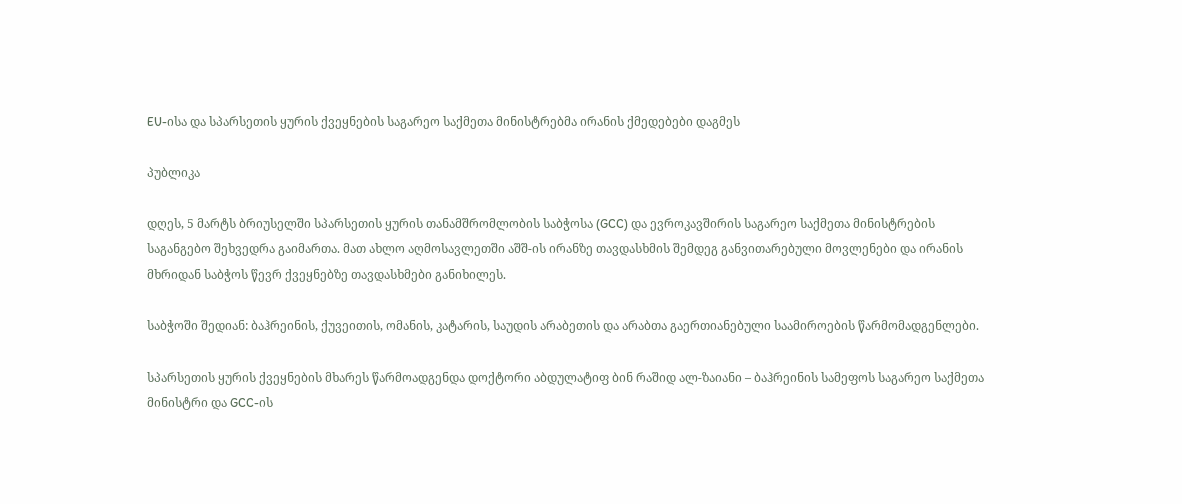EU-ისა და სპარსეთის ყურის ქვეყნების საგარეო საქმეთა მინისტრებმა ირანის ქმედებები დაგმეს

პუბლიკა

დღეს, 5 მარტს ბრიუსელში სპარსეთის ყურის თანამშრომლობის საბჭოსა (GCC) და ევროკავშირის საგარეო საქმეთა მინისტრების საგანგებო შეხვედრა გაიმართა. მათ ახლო აღმოსავლეთში აშშ-ის ირანზე თავდასხმის შემდეგ განვითარებული მოვლენები და ირანის მხრიდან საბჭოს წევრ ქვეყნებზე თავდასხმები განიხილეს.

საბჭოში შედიან: ბაჰრეინის, ქუვეითის, ომანის, კატარის, საუდის არაბეთის და არაბთა გაერთიანებული საამიროების წარმომადგენლები.

სპარსეთის ყურის ქვეყნების მხარეს წარმოადგენდა დოქტორი აბდულატიფ ბინ რაშიდ ალ-ზაიანი – ბაჰრეინის სამეფოს საგარეო საქმეთა მინისტრი და GCC-ის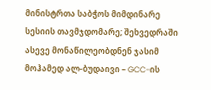მინისტრთა საბჭოს მიმდინარე სესიის თავმჯდომარე; შეხვედრაში ასევე მონაწილეობდნენ ჯასიმ მოჰამედ ალ-ბუდაივი – GCC-ის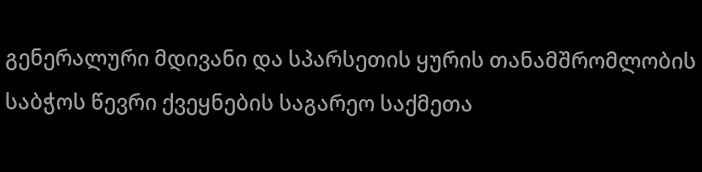გენერალური მდივანი და სპარსეთის ყურის თანამშრომლობის საბჭოს წევრი ქვეყნების საგარეო საქმეთა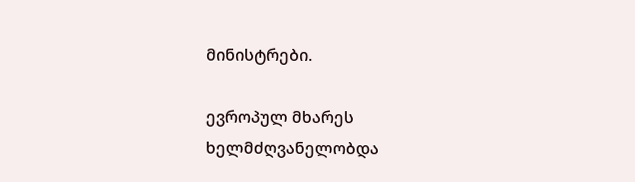მინისტრები.

ევროპულ მხარეს ხელმძღვანელობდა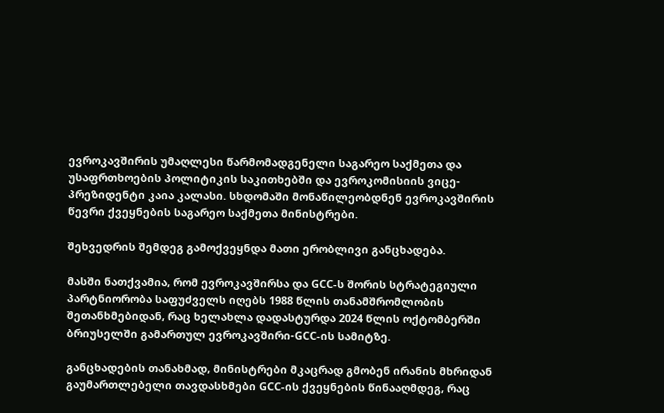ევროკავშირის უმაღლესი წარმომადგენელი საგარეო საქმეთა და უსაფრთხოების პოლიტიკის საკითხებში და ევროკომისიის ვიცე-პრეზიდენტი კაია კალასი. სხდომაში მონაწილეობდნენ ევროკავშირის წევრი ქვეყნების საგარეო საქმეთა მინისტრები.

შეხვედრის შემდეგ გამოქვეყნდა მათი ერობლივი განცხადება.

მასში ნათქვამია, რომ ევროკავშირსა და GCC-ს შორის სტრატეგიული პარტნიორობა საფუძველს იღებს 1988 წლის თანამშრომლობის შეთანხმებიდან, რაც ხელახლა დადასტურდა 2024 წლის ოქტომბერში ბრიუსელში გამართულ ევროკავშირი-GCC-ის სამიტზე.

განცხადების თანახმად, მინისტრები მკაცრად გმობენ ირანის მხრიდან გაუმართლებელი თავდასხმები GCC-ის ქვეყნების წინააღმდეგ, რაც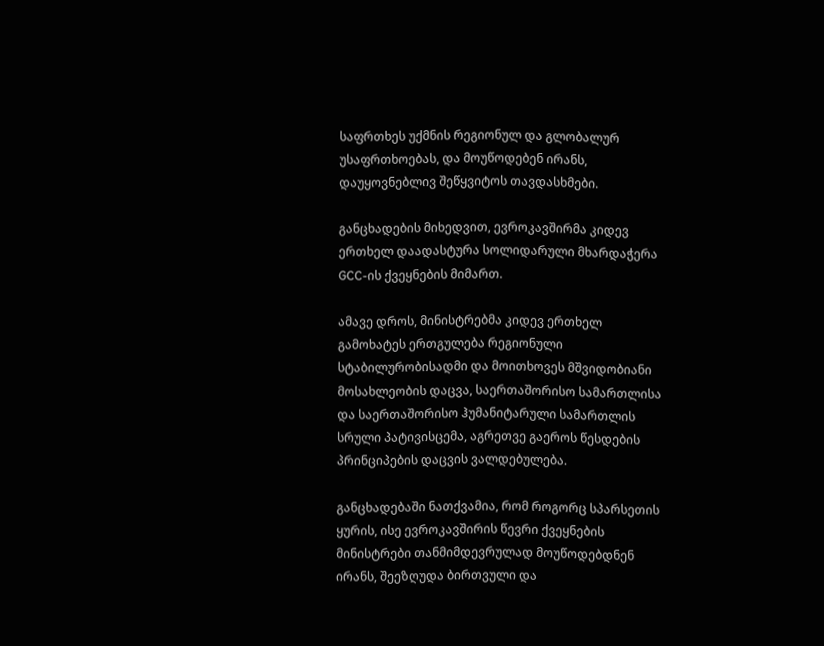საფრთხეს უქმნის რეგიონულ და გლობალურ უსაფრთხოებას, და მოუწოდებენ ირანს, დაუყოვნებლივ შეწყვიტოს თავდასხმები.

განცხადების მიხედვით, ევროკავშირმა კიდევ ერთხელ დაადასტურა სოლიდარული მხარდაჭერა GCC-ის ქვეყნების მიმართ.

ამავე დროს, მინისტრებმა კიდევ ერთხელ გამოხატეს ერთგულება რეგიონული სტაბილურობისადმი და მოითხოვეს მშვიდობიანი მოსახლეობის დაცვა, საერთაშორისო სამართლისა და საერთაშორისო ჰუმანიტარული სამართლის სრული პატივისცემა, აგრეთვე გაეროს წესდების პრინციპების დაცვის ვალდებულება.

განცხადებაში ნათქვამია, რომ როგორც სპარსეთის ყურის, ისე ევროკავშირის წევრი ქვეყნების მინისტრები თანმიმდევრულად მოუწოდებდნენ ირანს, შეეზღუდა ბირთვული და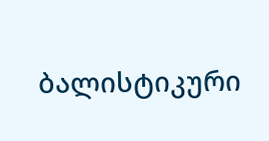ბალისტიკური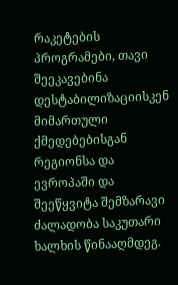რაკეტების პროგრამები, თავი შეეკავებინა დესტაბილიზაციისკენ მიმართული ქმედებებისგან რეგიონსა და ევროპაში და შეეწყვიტა შემზარავი ძალადობა საკუთარი ხალხის წინააღმდეგ.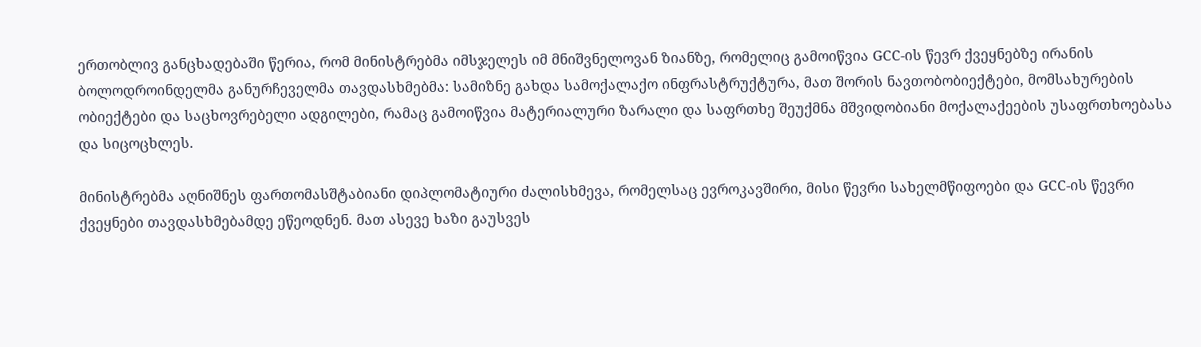ერთობლივ განცხადებაში წერია, რომ მინისტრებმა იმსჯელეს იმ მნიშვნელოვან ზიანზე, რომელიც გამოიწვია GCC-ის წევრ ქვეყნებზე ირანის ბოლოდროინდელმა განურჩეველმა თავდასხმებმა: სამიზნე გახდა სამოქალაქო ინფრასტრუქტურა, მათ შორის ნავთობობიექტები, მომსახურების ობიექტები და საცხოვრებელი ადგილები, რამაც გამოიწვია მატერიალური ზარალი და საფრთხე შეუქმნა მშვიდობიანი მოქალაქეების უსაფრთხოებასა და სიცოცხლეს.

მინისტრებმა აღნიშნეს ფართომასშტაბიანი დიპლომატიური ძალისხმევა, რომელსაც ევროკავშირი, მისი წევრი სახელმწიფოები და GCC-ის წევრი ქვეყნები თავდასხმებამდე ეწეოდნენ. მათ ასევე ხაზი გაუსვეს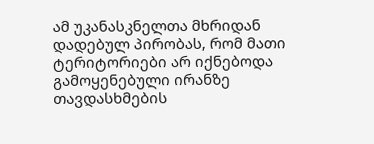ამ უკანასკნელთა მხრიდან დადებულ პირობას, რომ მათი ტერიტორიები არ იქნებოდა გამოყენებული ირანზე თავდასხმების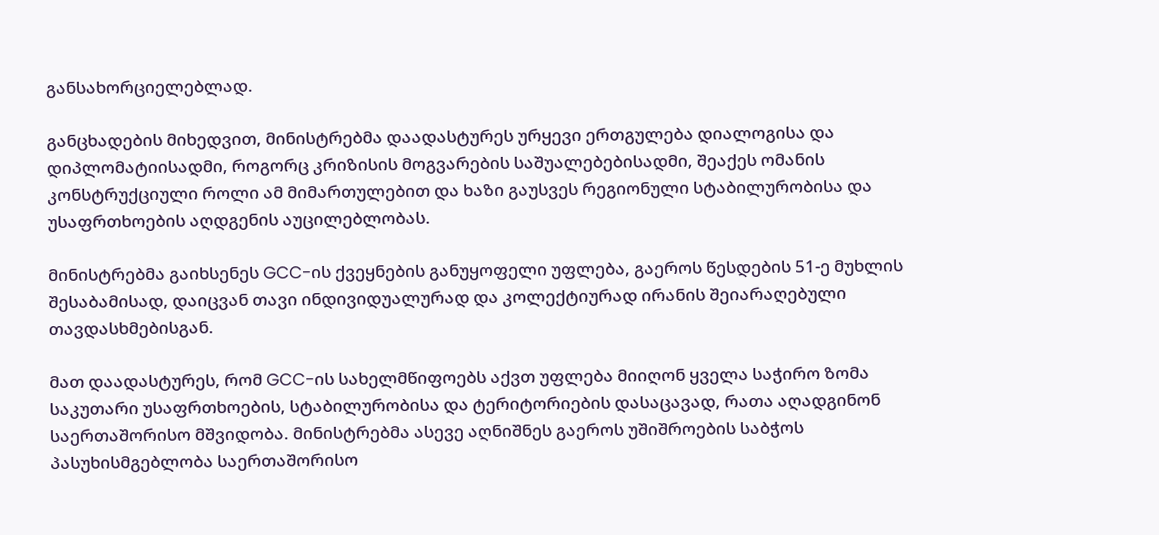განსახორციელებლად.

განცხადების მიხედვით, მინისტრებმა დაადასტურეს ურყევი ერთგულება დიალოგისა და დიპლომატიისადმი, როგორც კრიზისის მოგვარების საშუალებებისადმი, შეაქეს ომანის კონსტრუქციული როლი ამ მიმართულებით და ხაზი გაუსვეს რეგიონული სტაბილურობისა და უსაფრთხოების აღდგენის აუცილებლობას.

მინისტრებმა გაიხსენეს GCC-ის ქვეყნების განუყოფელი უფლება, გაეროს წესდების 51-ე მუხლის შესაბამისად, დაიცვან თავი ინდივიდუალურად და კოლექტიურად ირანის შეიარაღებული თავდასხმებისგან.

მათ დაადასტურეს, რომ GCC-ის სახელმწიფოებს აქვთ უფლება მიიღონ ყველა საჭირო ზომა საკუთარი უსაფრთხოების, სტაბილურობისა და ტერიტორიების დასაცავად, რათა აღადგინონ საერთაშორისო მშვიდობა. მინისტრებმა ასევე აღნიშნეს გაეროს უშიშროების საბჭოს პასუხისმგებლობა საერთაშორისო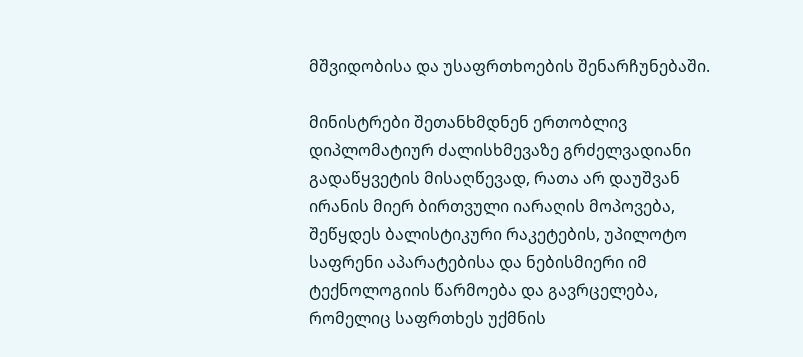მშვიდობისა და უსაფრთხოების შენარჩუნებაში.

მინისტრები შეთანხმდნენ ერთობლივ დიპლომატიურ ძალისხმევაზე გრძელვადიანი გადაწყვეტის მისაღწევად, რათა არ დაუშვან ირანის მიერ ბირთვული იარაღის მოპოვება, შეწყდეს ბალისტიკური რაკეტების, უპილოტო საფრენი აპარატებისა და ნებისმიერი იმ ტექნოლოგიის წარმოება და გავრცელება, რომელიც საფრთხეს უქმნის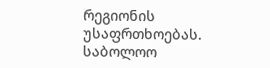რეგიონის უსაფრთხოებას. საბოლოო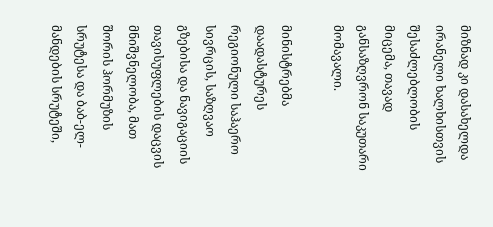მიზნად კი დასახელდა ირანელი ხალხისთვის შესაძლებლობის მიცემა, თავად განსაზღვრონ საკუთარი მომავალი.

მინისტრებმა დაადასტურეს რეგიონული საჰაერო სივრცის, საზღვაო გზებისა და ნავიგაციის თავისუფლების დაცვის მნიშვნელობა, მათ შორის ჰორმუზის სრუტესა და ბაბ-ელ-მანდების სრუტეში,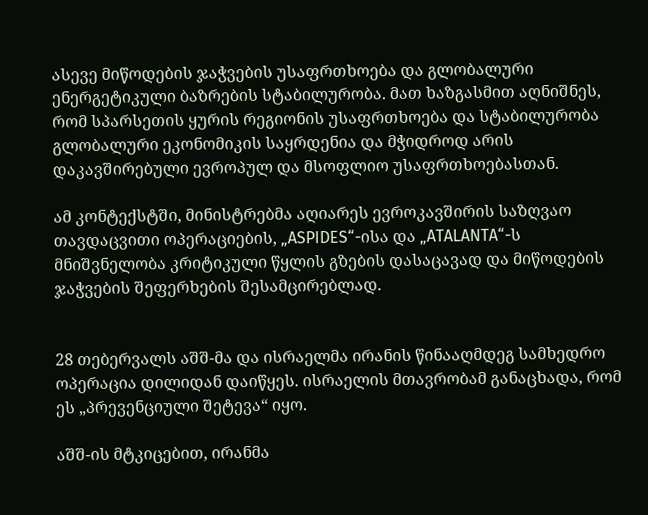ასევე მიწოდების ჯაჭვების უსაფრთხოება და გლობალური ენერგეტიკული ბაზრების სტაბილურობა. მათ ხაზგასმით აღნიშნეს, რომ სპარსეთის ყურის რეგიონის უსაფრთხოება და სტაბილურობა გლობალური ეკონომიკის საყრდენია და მჭიდროდ არის დაკავშირებული ევროპულ და მსოფლიო უსაფრთხოებასთან.

ამ კონტექსტში, მინისტრებმა აღიარეს ევროკავშირის საზღვაო თავდაცვითი ოპერაციების, „ASPIDES“-ისა და „ATALANTA“-ს მნიშვნელობა კრიტიკული წყლის გზების დასაცავად და მიწოდების ჯაჭვების შეფერხების შესამცირებლად.


28 თებერვალს აშშ-მა და ისრაელმა ირანის წინააღმდეგ სამხედრო ოპერაცია დილიდან დაიწყეს. ისრაელის მთავრობამ განაცხადა, რომ ეს „პრევენციული შეტევა“ იყო.

აშშ-ის მტკიცებით, ირანმა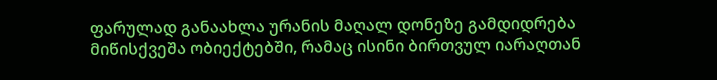ფარულად განაახლა ურანის მაღალ დონეზე გამდიდრება მიწისქვეშა ობიექტებში, რამაც ისინი ბირთვულ იარაღთან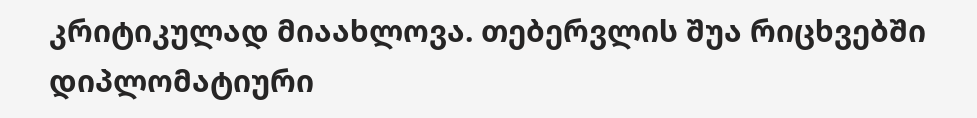კრიტიკულად მიაახლოვა. თებერვლის შუა რიცხვებში დიპლომატიური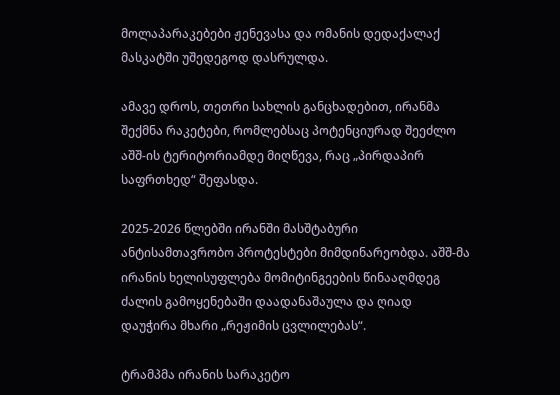მოლაპარაკებები ჟენევასა და ომანის დედაქალაქ მასკატში უშედეგოდ დასრულდა.

ამავე დროს, თეთრი სახლის განცხადებით, ირანმა შექმნა რაკეტები, რომლებსაც პოტენციურად შეეძლო აშშ-ის ტერიტორიამდე მიღწევა, რაც „პირდაპირ საფრთხედ“ შეფასდა.

2025-2026 წლებში ირანში მასშტაბური ანტისამთავრობო პროტესტები მიმდინარეობდა. აშშ-მა ირანის ხელისუფლება მომიტინგეების წინააღმდეგ ძალის გამოყენებაში დაადანაშაულა და ღიად დაუჭირა მხარი „რეჟიმის ცვლილებას“.

ტრამპმა ირანის სარაკეტო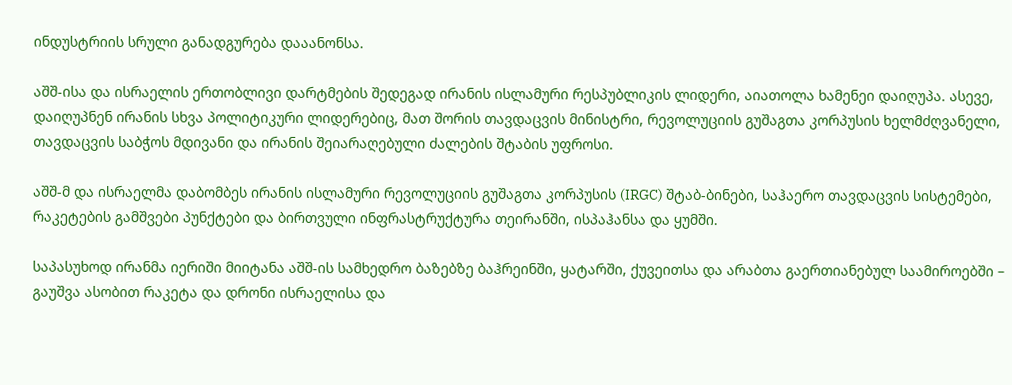ინდუსტრიის სრული განადგურება დააანონსა.

აშშ-ისა და ისრაელის ერთობლივი დარტმების შედეგად ირანის ისლამური რესპუბლიკის ლიდერი, აიათოლა ხამენეი დაიღუპა. ასევე, დაიღუპნენ ირანის სხვა პოლიტიკური ლიდერებიც, მათ შორის თავდაცვის მინისტრი, რევოლუციის გუშაგთა კორპუსის ხელმძღვანელი, თავდაცვის საბჭოს მდივანი და ირანის შეიარაღებული ძალების შტაბის უფროსი.

აშშ-მ და ისრაელმა დაბომბეს ირანის ისლამური რევოლუციის გუშაგთა კორპუსის (IRGC) შტაბ-ბინები, საჰაერო თავდაცვის სისტემები, რაკეტების გამშვები პუნქტები და ბირთვული ინფრასტრუქტურა თეირანში, ისპაჰანსა და ყუმში.

საპასუხოდ ირანმა იერიში მიიტანა აშშ-ის სამხედრო ბაზებზე ბაჰრეინში, ყატარში, ქუვეითსა და არაბთა გაერთიანებულ საამიროებში – გაუშვა ასობით რაკეტა და დრონი ისრაელისა და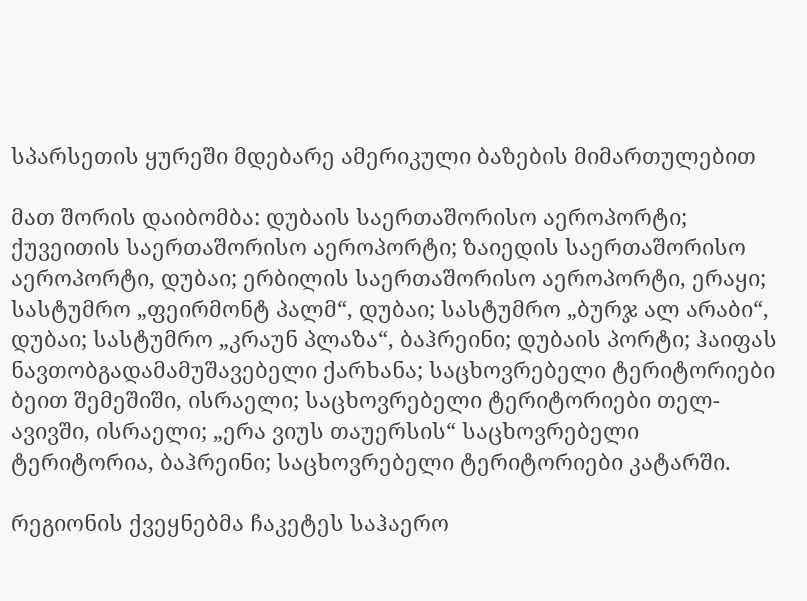სპარსეთის ყურეში მდებარე ამერიკული ბაზების მიმართულებით

მათ შორის დაიბომბა: დუბაის საერთაშორისო აეროპორტი; ქუვეითის საერთაშორისო აეროპორტი; ზაიედის საერთაშორისო აეროპორტი, დუბაი; ერბილის საერთაშორისო აეროპორტი, ერაყი; სასტუმრო „ფეირმონტ პალმ“, დუბაი; სასტუმრო „ბურჯ ალ არაბი“, დუბაი; სასტუმრო „კრაუნ პლაზა“, ბაჰრეინი; დუბაის პორტი; ჰაიფას ნავთობგადამამუშავებელი ქარხანა; საცხოვრებელი ტერიტორიები ბეით შემეშიში, ისრაელი; საცხოვრებელი ტერიტორიები თელ-ავივში, ისრაელი; „ერა ვიუს თაუერსის“ საცხოვრებელი ტერიტორია, ბაჰრეინი; საცხოვრებელი ტერიტორიები კატარში.

რეგიონის ქვეყნებმა ჩაკეტეს საჰაერო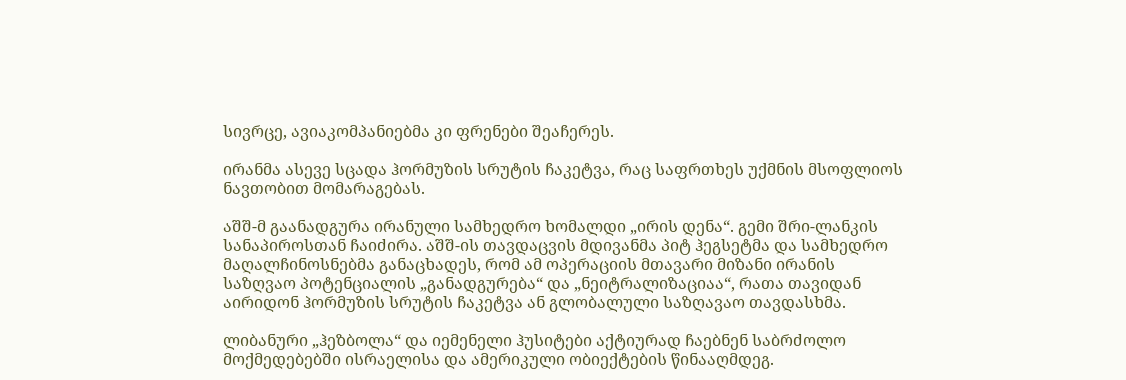სივრცე, ავიაკომპანიებმა კი ფრენები შეაჩერეს.

ირანმა ასევე სცადა ჰორმუზის სრუტის ჩაკეტვა, რაც საფრთხეს უქმნის მსოფლიოს ნავთობით მომარაგებას.

აშშ-მ გაანადგურა ირანული სამხედრო ხომალდი „ირის დენა“. გემი შრი-ლანკის სანაპიროსთან ჩაიძირა. აშშ-ის თავდაცვის მდივანმა პიტ ჰეგსეტმა და სამხედრო მაღალჩინოსნებმა განაცხადეს, რომ ამ ოპერაციის მთავარი მიზანი ირანის საზღვაო პოტენციალის „განადგურება“ და „ნეიტრალიზაციაა“, რათა თავიდან აირიდონ ჰორმუზის სრუტის ჩაკეტვა ან გლობალული საზღავაო თავდასხმა.

ლიბანური „ჰეზბოლა“ და იემენელი ჰუსიტები აქტიურად ჩაებნენ საბრძოლო მოქმედებებში ისრაელისა და ამერიკული ობიექტების წინააღმდეგ.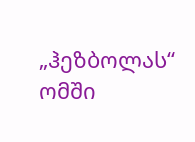„ჰეზბოლას“ ომში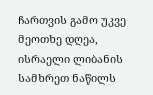ჩართვის გამო უკვე მეოთხე დღეა, ისრაელი ლიბანის სამხრეთ ნაწილს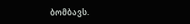ბომბავს.